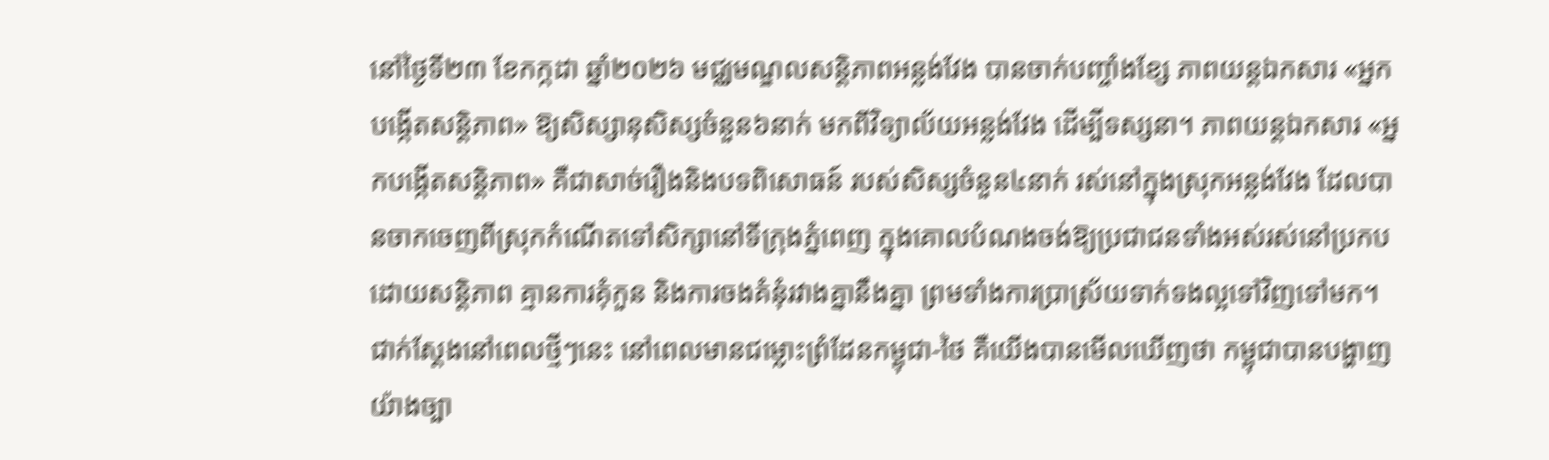នៅថ្ងៃទី២៣ ខែកក្កដា ឆ្នាំ២០២៦ មជ្ឈមណ្ឌលសន្តិភាពអន្លង់វែង បានចាក់បញ្ចាំងខ្សែ ភាពយន្តឯកសារ «អ្នកបង្កើតសន្តិភាព» ឱ្យសិស្សានុសិស្សចំនួន៦នាក់ មកពីវិទ្យាល័យអន្លង់វែង ដើម្បីទស្សនា។ ភាពយន្តឯកសារ «អ្នកបង្កើតសន្តិភាព» គឺជាសាច់រឿងនិងបទពិសោធន៍ របស់សិស្សចំនួន៤នាក់ រស់នៅក្នុងស្រុកអន្លង់វែង ដែលបានចាកចេញពីស្រុកកំណើតទៅសិក្សានៅទីក្រុងភ្នំពេញ ក្នុងគោលបំណងចង់ឱ្យប្រជាជនទាំងអស់រស់នៅប្រកបដោយសន្តិភាព គ្មានការគុំកួន និងការចងគំនុំរវាងគ្នានឹងគ្នា ព្រមទាំងការប្រាស្រ័យទាក់ទងល្អទៅវិញទៅមក។
ជាក់ស្ដែងនៅពេលថ្មីៗនេះ នៅពេលមានជម្លោះព្រំដែនកម្ពុជា-ថៃ គឺយើងបានមើលឃើញថា កម្ពុជាបានបង្ហាញយ៉ាងច្បា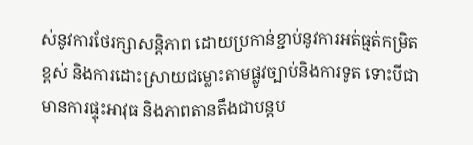ស់នូវការថែរក្សាសន្តិភាព ដោយប្រកាន់ខ្ជាប់នូវការអត់ធ្មត់កម្រិតខ្ពស់ និងការដោះស្រាយជម្លោះតាមផ្លូវច្បាប់និងការទូត ទោះបីជាមានការផ្ទុះអាវុធ និងភាពតានតឹងជាបន្តប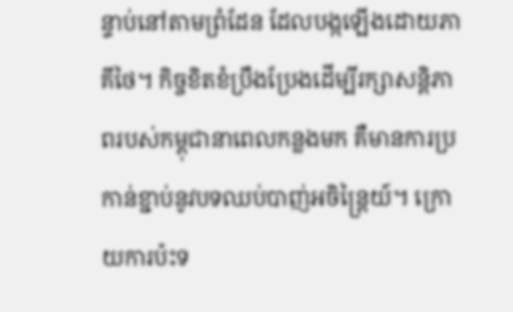ន្ទាប់នៅតាមព្រំដែន ដែលបង្កឡើងដោយភាគីថៃ។ កិច្ចខិតខំប្រឹងប្រែងដើម្បីរក្សាសន្តិភាពរបស់កម្ពុជានាពេលកន្លងមក គឺមានការប្រកាន់ខ្ជាប់នូវបទឈប់បាញ់អចិន្ត្រៃយ៍។ ក្រោយការប៉ះទ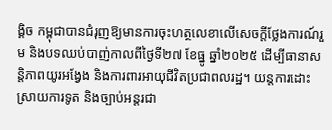ង្គិច កម្ពុជាបានជំរុញឱ្យមានការចុះហត្ថលេខាលើសេចក្តីថ្លែងការណ៍រួម និងបទឈប់បាញ់កាលពីថ្ងៃទី២៧ ខែធ្នូ ឆ្នាំ២០២៥ ដើម្បីធានាសន្តិភាពយូរអង្វែង និងការពារអាយុជីវិតប្រជាពលរដ្ឋ។ យន្តការដោះស្រាយការទូត និងច្បាប់អន្តរជា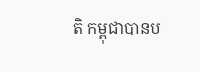តិ កម្ពុជាបានប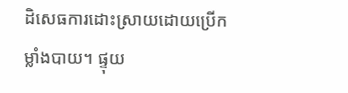ដិសេធការដោះស្រាយដោយប្រើកម្លាំងបាយ។ ផ្ទុយ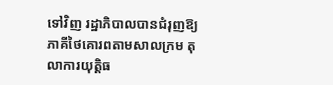ទៅវិញ រដ្ឋាភិបាលបានជំរុញឱ្យភាគីថៃគោរពតាមសាលក្រម តុលាការយុត្តិធ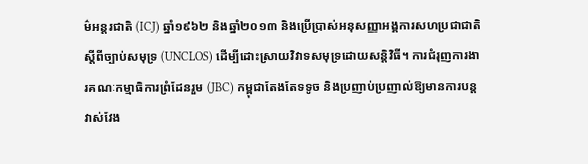ម៌អន្តរជាតិ (ICJ) ឆ្នាំ១៩៦២ និងឆ្នាំ២០១៣ និងប្រើប្រាស់អនុសញ្ញាអង្គការសហប្រជាជាតិស្តីពីច្បាប់សមុទ្រ (UNCLOS) ដើម្បីដោះស្រាយវិវាទសមុទ្រដោយសន្តិវិធី។ ការជំរុញការងារគណៈកម្មាធិការព្រំដែនរួម (JBC) កម្ពុជាតែងតែទទូច និងប្រញាប់ប្រញាល់ឱ្យមានការបន្តវាស់វែង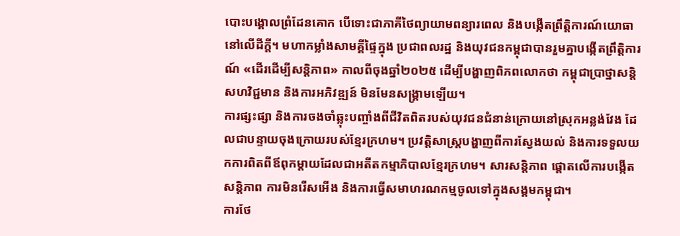បោះបង្គោលព្រំដែនគោក បើទោះជាភាគីថៃព្យាយាមពន្យារពេល និងបង្កើតព្រឹត្តិការណ៍យោធានៅលើដីក្តី។ មហាកម្លាំងសាមគ្គីផ្ទៃក្នុង ប្រជាពលរដ្ឋ និងយុវជនកម្ពុជាបានរួមគ្នាបង្កើតព្រឹត្តិការណ៍ «ដើរដើម្បីសន្តិភាព» កាលពីចុងឆ្នាំ២០២៥ ដើម្បីបង្ហាញពិភពលោកថា កម្ពុជាប្រាថ្នាសន្តិសហវិជ្ជមាន និងការអភិវឌ្ឍន៍ មិនមែនសង្គ្រាមឡើយ។
ការផ្សះផ្សា និងការចងចាំឆ្លុះបញ្ចាំងពីជីវិតពិតរបស់យុវជនជំនាន់ក្រោយនៅស្រុកអន្លង់វែង ដែលជាបន្ទាយចុងក្រោយរបស់ខ្មែរក្រហម។ ប្រវត្តិសាស្ត្របង្ហាញពីការស្វែងយល់ និងការទទួលយកការពិតពីឪពុកម្តាយដែលជាអតីតកម្មាភិបាលខ្មែរក្រហម។ សារសន្តិភាព ផ្តោតលើការបង្កើតសន្តិភាព ការមិនរើសអើង និងការធ្វើសមាហរណកម្មចូលទៅក្នុងសង្គមកម្ពុជា។
ការថែ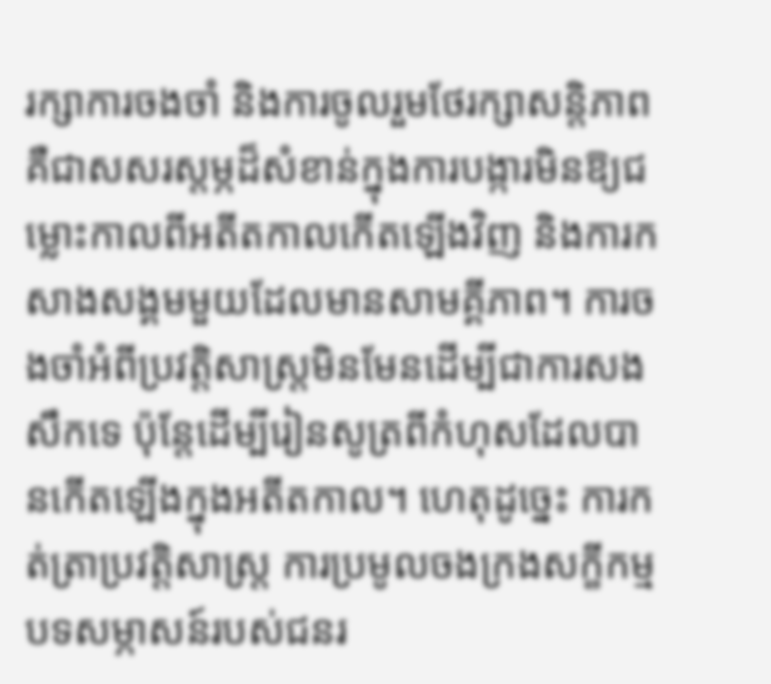រក្សាការចងចាំ និងការចូលរួមថែរក្សាសន្តិភាព គឺជាសសរស្តម្ភដ៏សំខាន់ក្នុងការបង្ការមិនឱ្យជម្លោះកាលពីអតីតកាលកើតឡើងវិញ និងការកសាងសង្គមមួយដែលមានសាមគ្គីភាព។ ការចងចាំអំពីប្រវត្តិសាស្ត្រមិនមែនដើម្បីជាការសងសឹកទេ ប៉ុន្តែដើម្បីរៀនសូត្រពីកំហុសដែលបានកើតឡើងក្នុងអតីតកាល។ ហេតុដូច្នេះ ការកត់ត្រាប្រវត្តិសាស្ត្រ ការប្រមូលចងក្រងសក្ខីកម្ម បទសម្ភាសន៍របស់ជនរ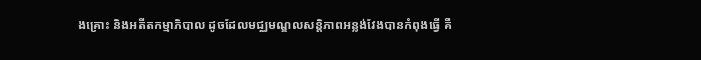ងគ្រោះ និងអតីតកម្មាភិបាល ដូចដែលមជ្ឈមណ្ឌលសន្តិភាពអន្លង់វែងបានកំពុងធ្វើ គឺ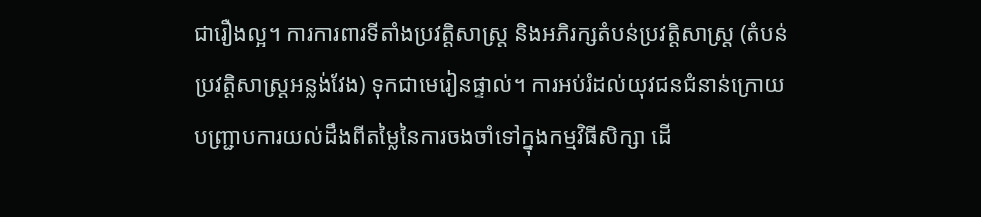ជារឿងល្អ។ ការការពារទីតាំងប្រវត្តិសាស្ត្រ និងអភិរក្សតំបន់ប្រវត្តិសាស្ត្រ (តំបន់ប្រវត្តិសាស្ត្រអន្លង់វែង) ទុកជាមេរៀនផ្ទាល់។ ការអប់រំដល់យុវជនជំនាន់ក្រោយ បញ្ជ្រាបការយល់ដឹងពីតម្លៃនៃការចងចាំទៅក្នុងកម្មវិធីសិក្សា ដើ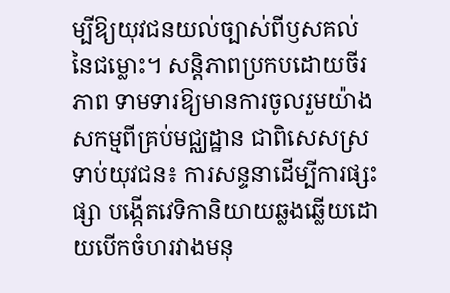ម្បីឱ្យយុវជនយល់ច្បាស់ពីឫសគល់នៃជម្លោះ។ សន្តិភាពប្រកបដោយចីរភាព ទាមទារឱ្យមានការចូលរួមយ៉ាងសកម្មពីគ្រប់មជ្ឈដ្ឋាន ជាពិសេសស្រទាប់យុវជន៖ ការសន្ទនាដើម្បីការផ្សះផ្សា បង្កើតវេទិកានិយាយឆ្លងឆ្លើយដោយបើកចំហរវាងមនុ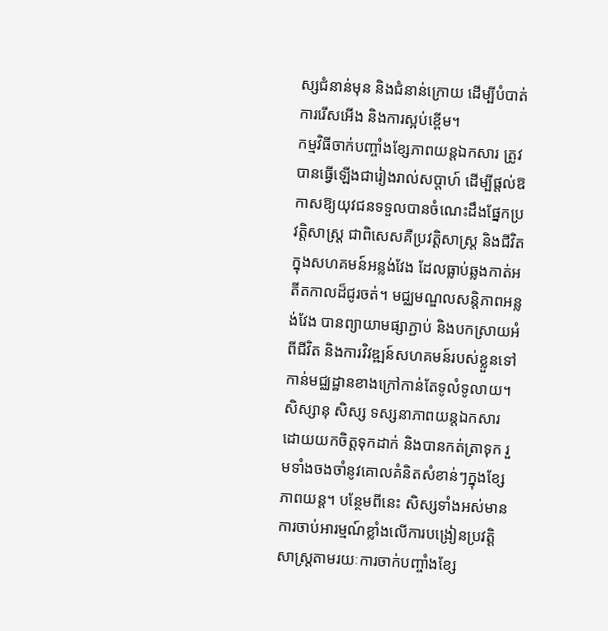ស្សជំនាន់មុន និងជំនាន់ក្រោយ ដើម្បីបំបាត់ការរើសអើង និងការស្អប់ខ្ពើម។
កម្មវិធីចាក់បញ្ចាំងខ្សែភាពយន្តឯកសារ ត្រូវបានធ្វើឡើងជារៀងរាល់សប្តាហ៍ ដើម្បីផ្តល់ឱកាសឱ្យយុវជនទទួលបានចំណេះដឹងផ្នែកប្រវត្តិសាស្ត្រ ជាពិសេសគឺប្រវត្តិសាស្ត្រ និងជីវិតក្នុងសហគមន៍អន្លង់វែង ដែលធ្លាប់ឆ្លងកាត់អតីតកាលដ៏ជូរចត់។ មជ្ឈមណ្ឌលសន្តិភាពអន្លង់វែង បានព្យាយាមផ្សាភ្ជាប់ និងបកស្រាយអំពីជីវិត និងការវិវឌ្ឍន៍សហគមន៍របស់ខ្លួនទៅកាន់មជ្ឈដ្ឋានខាងក្រៅកាន់តែទូលំទូលាយ។ សិស្សានុ សិស្ស ទស្សនាភាពយន្តឯកសារដោយយកចិត្តទុកដាក់ និងបានកត់ត្រាទុក រួមទាំងចងចាំនូវគោលគំនិតសំខាន់ៗក្នុងខ្សែភាពយន្ត។ បន្ថែមពីនេះ សិស្សទាំងអស់មានការចាប់អារម្មណ៍ខ្លាំងលើការបង្រៀនប្រវត្តិសាស្រ្តតាមរយៈការចាក់បញ្ចាំងខ្សែ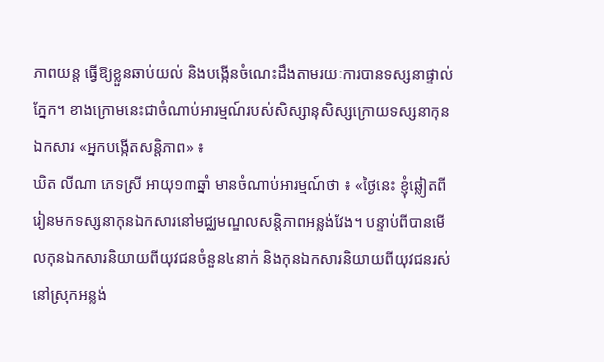ភាពយន្ត ធ្វើឱ្យខ្លួនឆាប់យល់ និងបង្កើនចំណេះដឹងតាមរយៈការបានទស្សនាផ្ទាល់ភ្នែក។ ខាងក្រោមនេះជាចំណាប់អារម្មណ៍របស់សិស្សានុសិស្សក្រោយទស្សនាកុនឯកសារ «អ្នកបង្កើតសន្ដិភាព» ៖
ឃិត លីណា ភេទស្រី អាយុ១៣ឆ្នាំ មានចំណាប់អារម្មណ៍ថា ៖ «ថ្ងៃនេះ ខ្ញុំឆ្លៀតពីរៀនមកទស្សនាកុនឯកសារនៅមជ្ឈមណ្ឌលសន្ដិភាពអន្លង់វែង។ បន្ទាប់ពីបានមើលកុនឯកសារនិយាយពីយុវជនចំនួន៤នាក់ និងកុនឯកសារនិយាយពីយុវជនរស់នៅស្រុកអន្លង់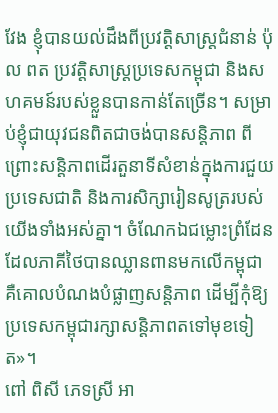វែង ខ្ញុំបានយល់ដឹងពីប្រវត្ដិសាស្រ្ដជំនាន់ ប៉ុល ពត ប្រវត្ដិសាស្រ្ដប្រទេសកម្ពុជា និងសហគមន៍របស់ខ្លួនបានកាន់តែច្រើន។ សម្រាប់ខ្ញុំជាយុវជនពិតជាចង់បានសន្ដិភាព ពីព្រោះសន្ដិភាពដើរតួនាទីសំខាន់ក្នុងការជួយប្រទេសជាតិ និងការសិក្សារៀនសូត្ររបស់យើងទាំងអស់គ្នា។ ចំណែកឯជម្លោះព្រំដែន ដែលភាគីថៃបានឈ្លានពានមកលើកម្ពុជា គឺគោលបំណងបំផ្លាញសន្ដិភាព ដើម្បីកុំឱ្យប្រទេសកម្ពុជារក្សាសន្ដិភាពតទៅមុខទៀត»។
ពៅ ពិសី ភេទស្រី អា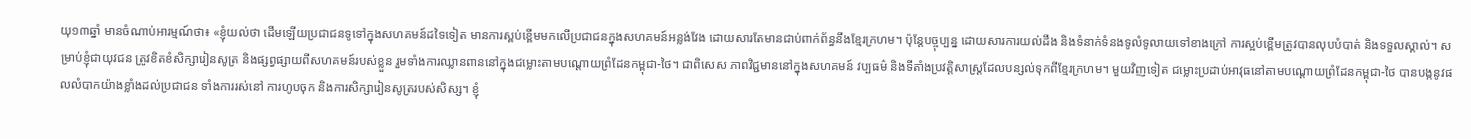យុ១៣ឆ្នាំ មានចំណាប់អារម្មណ៍ថា៖ «ខ្ញុំយល់ថា ដើមឡើយប្រជាជនទូទៅក្នុងសហគមន៍ដទៃទៀត មានការស្ពប់ខ្ពើមមកលើប្រជាជនក្នុងសហគមន៍អន្លង់វែង ដោយសារតែមានជាប់ពាក់ព័ន្ធនឹងខ្មែរក្រហម។ ប៉ុន្ដែបច្ចុប្បន្ន ដោយសារការយល់ដឹង និងទំនាក់ទំនងទូលំទូលាយទៅខាងក្រៅ ការស្អប់ខ្ពើមត្រូវបានលុបបំបាត់ និងទទួលស្គាល់។ សម្រាប់ខ្ញុំជាយុវជន ត្រូវខិតខំសិក្សារៀនសូត្រ និងផ្សព្វផ្សាយពីសហគមន៍របស់ខ្លួន រួមទាំងការឈ្លានពាននៅក្នុងជម្លោះតាមបណ្ដោយព្រំដែនកម្ពុជា-ថៃ។ ជាពិសេស ភាពវិជ្ជមាននៅក្នុងសហគមន៍ វប្បធម៌ និងទីតាំងប្រវត្ដិសាស្រ្ដដែលបន្សល់ទុកពីខ្មែរក្រហម។ មួយវិញទៀត ជម្លោះប្រដាប់អាវុធនៅតាមបណ្ដោយព្រំដែនកម្ពុជា-ថៃ បានបង្កនូវផលលំបាកយ៉ាងខ្លាំងដល់ប្រជាជន ទាំងការរស់នៅ ការហូបចុក និងការសិក្សារៀនសូត្ររបស់សិស្ស។ ខ្ញុំ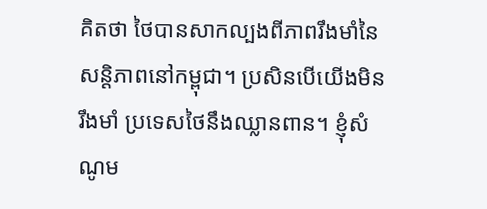គិតថា ថៃបានសាកល្បងពីភាពរឹងមាំនៃសន្ដិភាពនៅកម្ពុជា។ ប្រសិនបើយើងមិនរឹងមាំ ប្រទេសថៃនឹងឈ្លានពាន។ ខ្ញុំសំណូម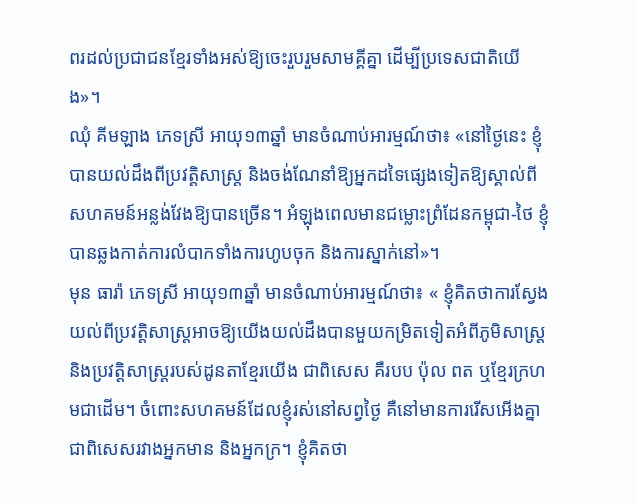ពរដល់ប្រជាជនខ្មែរទាំងអស់ឱ្យចេះរួបរួមសាមគ្គីគ្នា ដើម្បីប្រទេសជាតិយើង»។
ឈុំ គីមឡាង ភេទស្រី អាយុ១៣ឆ្នាំ មានចំណាប់អារម្មណ៍ថា៖ «នៅថ្ងៃនេះ ខ្ញុំបានយល់ដឹងពីប្រវត្ដិសាស្រ្ដ និងចង់ណែនាំឱ្យអ្នកដទៃផ្សេងទៀតឱ្យស្គាល់ពីសហគមន៍អន្លង់វែងឱ្យបានច្រើន។ អំឡុងពេលមានជម្លោះព្រំដែនកម្ពុជា-ថៃ ខ្ញុំបានឆ្លងកាត់ការលំបាកទាំងការហូបចុក និងការស្នាក់នៅ»។
មុន ធារ៉ា ភេទស្រី អាយុ១៣ឆ្នាំ មានចំណាប់អារម្មណ៍ថា៖ « ខ្ញុំគិតថាការស្វែងយល់ពីប្រវត្ដិសាស្រ្ដអាចឱ្យយើងយល់ដឹងបានមួយកម្រិតទៀតអំពីភូមិសាស្រ្ដ និងប្រវត្ដិសាស្រ្ដរបស់ដូនតាខ្មែរយើង ជាពិសេស គឺរបប ប៉ុល ពត ឬខ្មែរក្រហមជាដើម។ ចំពោះសហគមន៍ដែលខ្ញុំរស់នៅសព្វថ្ងៃ គឺនៅមានការរើសអើងគ្នា ជាពិសេសរវាងអ្នកមាន និងអ្នកក្រ។ ខ្ញុំគិតថា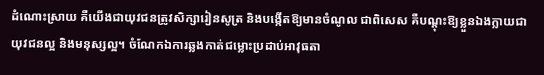ដំណោះស្រាយ គឺយើងជាយុវជនត្រូវសិក្សារៀនសូត្រ និងបង្កើតឱ្យមានចំណូល ជាពិសេស គឺបណ្ដុះឱ្យខ្លួនឯងក្លាយជាយុវជនល្អ និងមនុស្សល្អ។ ចំណែកឯការឆ្លងកាត់ជម្លោះប្រដាប់អាវុធតា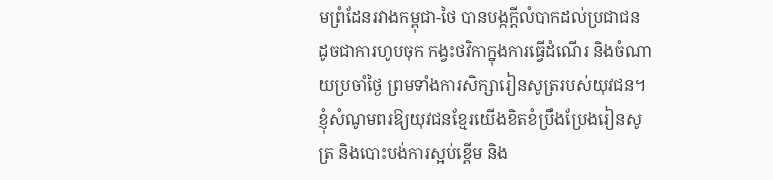មព្រំដែនរវាងកម្ពុជា-ថៃ បានបង្កក្ដីលំបាកដល់ប្រជាជន ដូចជាការហូបចុក កង្វះថវិកាក្នុងការធ្វើដំណើរ និងចំណាយប្រចាំថ្ងៃ ព្រមទាំងការសិក្សារៀនសូត្ររបស់យុវជន។ ខ្ញុំសំណូមពរឱ្យយុវជនខ្មែរយើងខិតខំប្រឹងប្រែងរៀនសូត្រ និងបោះបង់ការស្អប់ខ្ពើម និង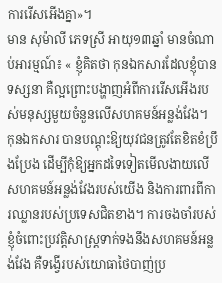ការរើសអើងគ្នា»។
មាន សុម៉ាលី ភេទស្រី អាយុ១៣ឆ្នាំ មានចំណាប់អារម្មណ៍៖ « ខ្ញុំគិតថា កុនឯកសារដែលខ្ញុំបានទស្សនា គឺល្អព្រោះបង្ហាញអំពីការរើសអើងរបស់មនុស្សមួយចំនួនលើសហគមន៍អន្លង់វែង។ កុនឯកសារ បានបណ្ដុះឱ្យយុវជនត្រូវតែខិតខំប្រឹងប្រែង ដើម្បីកុំឱ្យអ្នកដទៃទៀតមើលងាយលើសហគមន៍អន្លង់វែងរបស់យើង និងការពារពីការឈ្លានរបស់ប្រទេសជិតខាង។ ការចងចាំរបស់ខ្ញុំចំពោះប្រវត្ដិសាស្ដ្រទាក់ទងនឹងសហគមន៍អន្លង់វែង គឺទង្វើរបស់យោធាថៃបាញ់ប្រ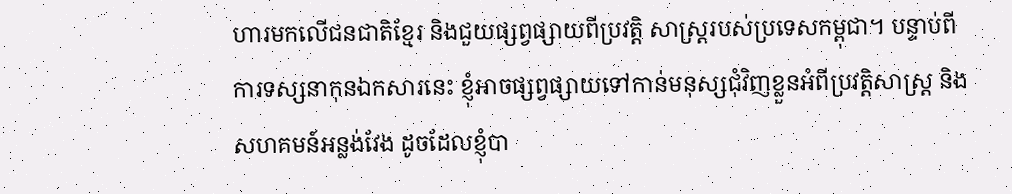ហារមកលើជនជាតិខ្មែរ និងជួយផ្សព្វផ្សាយពីប្រវត្ដិ សាស្រ្ដរបស់ប្រទេសកម្ពុជា។ បន្ទាប់ពីការទស្សនាកុនឯកសារនេះ ខ្ញុំអាចផ្សព្វផ្សាយទៅកាន់មនុស្សជុំវិញខ្លួនអំពីប្រវត្ដិសាស្រ្ដ និងសហគមន៍អន្លង់វែង ដូចដែលខ្ញុំបា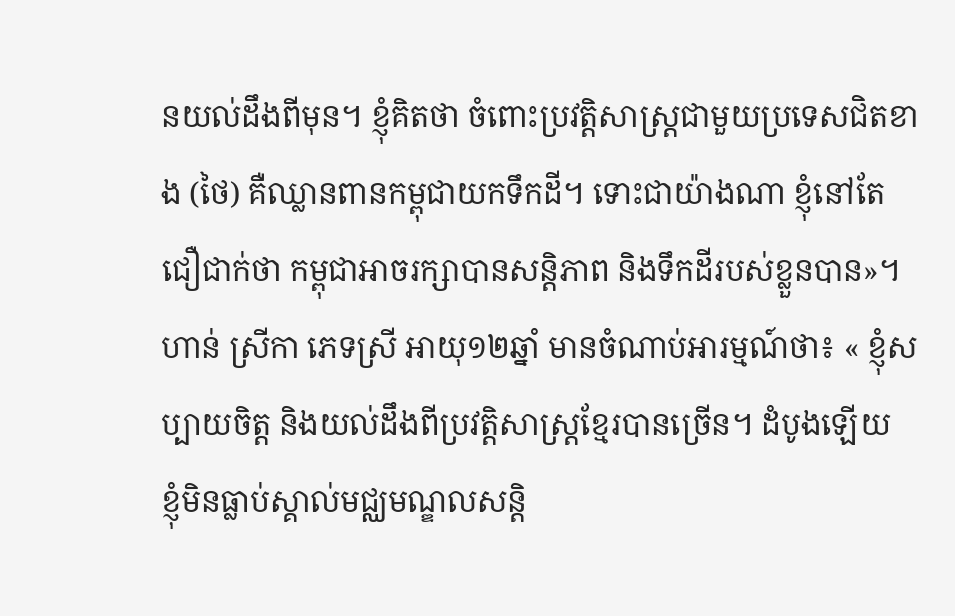នយល់ដឹងពីមុន។ ខ្ញុំគិតថា ចំពោះប្រវត្ដិសាស្រ្ដជាមួយប្រទេសជិតខាង (ថៃ) គឺឈ្លានពានកម្ពុជាយកទឹកដី។ ទោះជាយ៉ាងណា ខ្ញុំនៅតែជឿជាក់ថា កម្ពុជាអាចរក្សាបានសន្ដិភាព និងទឹកដីរបស់ខ្លួនបាន»។
ហាន់ ស្រីកា ភេទស្រី អាយុ១២ឆ្នាំ មានចំណាប់អារម្មណ៍ថា៖ « ខ្ញុំសប្បាយចិត្ដ និងយល់ដឹងពីប្រវត្ដិសាស្រ្ដខ្មែរបានច្រើន។ ដំបូងឡើយ ខ្ញុំមិនធ្លាប់ស្គាល់មជ្ឈមណ្ឌលសន្ដិ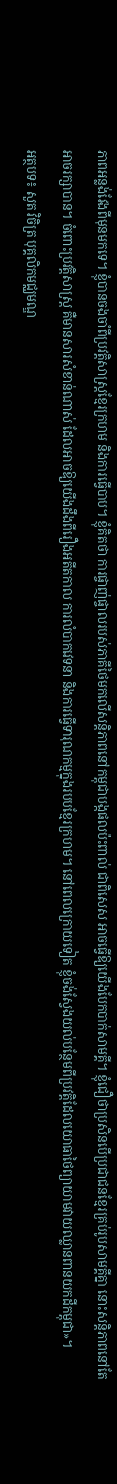ភាពអន្លង់វែងពីមុនមកទេ។ ខ្ញុំបានចងចាំពីប្រវត្ដិសាស្រ្ដខ្មែរក្រហម និងការធ្វើបាប។ ខ្ញុំគិតថា ការផ្ចាញ់ផ្ចាលរបស់ភាគីថៃមកលើសន្ដិភាពនៅកម្ពុជាបង្កផលប៉ះពាល់ ជាពិសេស អាចធ្វើឱ្យយើងបែកបាក់សាមគ្គី។ ខ្ញុំជឿថាប្រសិនបើប្រជាជនខ្មែរគ្រប់រូបសាមគ្គីគ្នា នោះសន្ដិភាពនៅតែអាចរក្សាបាន។ ចំពោះប្រវត្ដិសាស្រ្ដ គឺមានសារសំខាន់ណាស់ ដែលអាចឱ្យយើងដឹងពីរឿងអតីតកាល ការលំបាកវេទនា និងការធ្វើទារុណកម្មក្នុងរបបខ្មែរក្រហម។ នៅពេលក្រោយទៀត ខ្ញុំចង់ស្វែងយល់បន្ថែមពីប្រវត្ដិដែលយោធាថៃព្យាយាមវាយឈ្លានពានយកដីកម្ពុជា»។
អត្ថបទ៖ សួត វិចិត្រ បុគ្គលិកមជ្ឈមណ្ឌ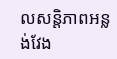លសន្តិភាពអន្លង់វែង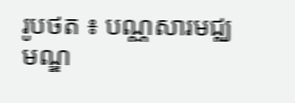រូបថត ៖ បណ្ណសារមជ្ឈមណ្ឌ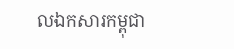លឯកសារកម្ពុជា